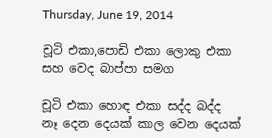Thursday, June 19, 2014

චූටි එකා,පොඩි එකා ලොකු එකා සහ වෙද බාප්පා සමග

චූටි එකා හොඳ එකා සද්ද බද්ද නෑ දෙන දෙයක් කාල වෙන දෙයක්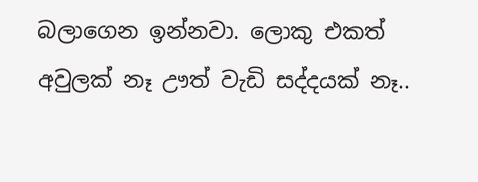බලාගෙන ඉන්නවා. ලොකු එකත් අවුලක් නෑ ඌත් වැඩි සද්දයක් නෑ..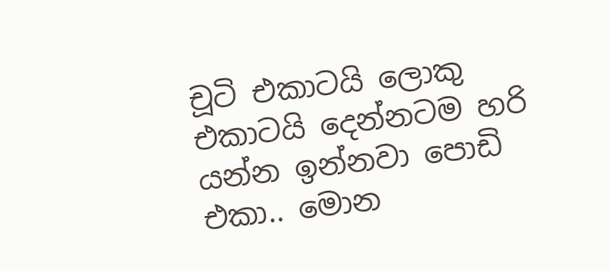චූටි එකාටයි ලොකු එකාටයි දෙන්නටම හරි යන්න ඉන්නවා පොඩි එකා.. මොන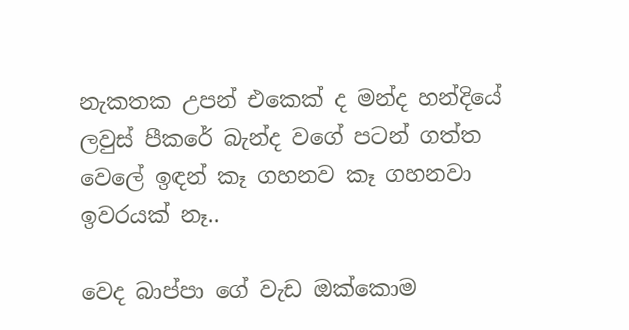නැකතක උපන් එකෙක් ද මන්ද හන්දියේ ලවුස් පීකරේ බැන්ද වගේ පටන් ගත්ත වෙලේ ඉඳන් කෑ ගහනව කෑ ගහනවා ඉවරයක් නෑ..

වෙද බාප්පා ගේ වැඩ ඔක්කොම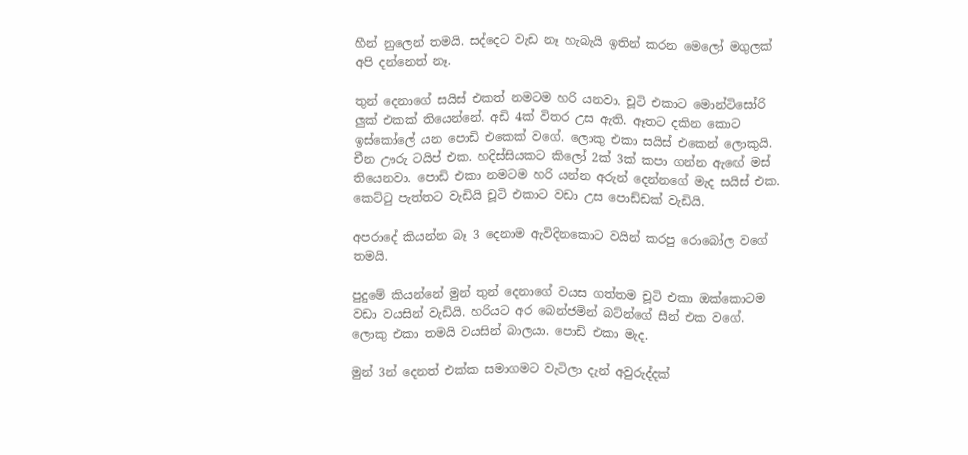හීන් නුලෙන් තමයි. සද්දෙට වැඩ නෑ හැබැයි ඉතින් කරන මෙලෝ මගුලක් අපි දන්නෙත් නෑ.

තුන් දෙනාගේ සයිස් එකත් නමටම හරි යනවා. චූටි එකාට මොන්ටිසෝරි ලුක් එකක් තියෙන්නේ. අඩි 4ක් විතර උස ඇති. ඈතට දකින කොට ඉස්කෝලේ යන පොඩි එකෙක් වගේ. ලොකු එකා සයිස් එකෙන් ලොකුයි. චීන ඌරු ටයිප් එක. හදිස්සියකට කිලෝ 2ක් 3ක් කපා ගන්න ඇඟේ මස් තියෙනවා. පොඩි එකා නමටම හරි යන්න අරුන් දෙන්නගේ මැද සයිස් එක. කෙට්ටු පැත්තට වැඩියි චූටි එකාට වඩා උස පොඩ්ඩක් වැඩියි.

අපරාදේ කියන්න බෑ 3 දෙනාම ඇවිදිනකොට වයින් කරපු රොබෝල වගේ තමයි.

පුදුමේ කියන්නේ මුන් තුන් දෙනාගේ වයස ගත්තම චූටි එකා ඔක්කොටම වඩා වයසින් වැඩියි. හරියට අර බෙන්ජමින් බට්න්ගේ සීන් එක වගේ. ලොකු එකා තමයි වයසින් බාලයා. පොඩි එකා මැද.

මුන් 3න් දෙනත් එක්ක සමාගමට වැටිලා දැන් අවුරුද්දක්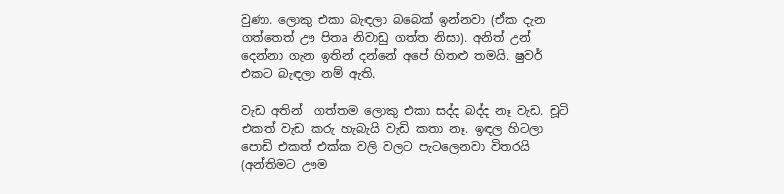වුණා. ලොකු එකා බැඳලා බබෙක් ඉන්නවා (ඒක දැන ගත්තෙත් ඌ පිතෘ නිවාඩු ගත්ත නිසා). අනිත් උන් දෙන්නා ගැන ඉතින් දන්නේ අපේ හිතළු තමයි. ෂුවර් එකට බැඳලා නම් ඇති.

වැඩ අතින්  ගත්තම ලොකු එකා සද්ද බද්ද නෑ වැඩ. චූටි එකත් වැඩ කරු හැබැයි වැඩි කතා නෑ. ඉඳල හිටලා පොඩි එකත් එක්ක වලි වලට පැටලෙනවා විතරයි (අන්තිමට ඌම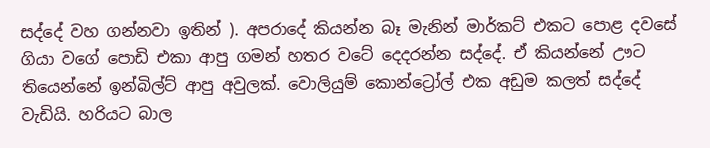සද්දේ වහ ගන්නවා ඉතින් ). අපරාදේ කියන්න බෑ මැනින් මාර්කට් එකට පොළ දවසේ ගියා වගේ පොඩි එකා ආපු ගමන් හතර වටේ දෙදරන්න සද්දේ. ඒ කියන්නේ ඌට තියෙන්නේ ඉන්බිල්ට් ආපු අවුලක්. වොලියුම් කොන්ට්‍රෝල් එක අඩුම කලත් සද්දේ වැඩියි. හරියට බාල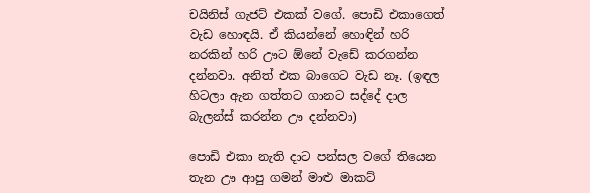චයිනිස් ගැජට් එකක් වගේ. පොඩි එකාගෙත් වැඩ හොඳයි. ඒ කියන්නේ හොඳින් හරි නරකින් හරි ඌට ඕනේ වැඩේ කරගන්න දන්නවා. අනිත් එක බාගෙට වැඩ නෑ. (ඉඳල හිටලා ඇන ගත්තට ගානට සද්දේ දාල බැලන්ස් කරන්න ඌ දන්නවා)

පොඩි එකා නැති දාට පන්සල වගේ තියෙන තැන ඌ ආපු ගමන් මාළු මාකට්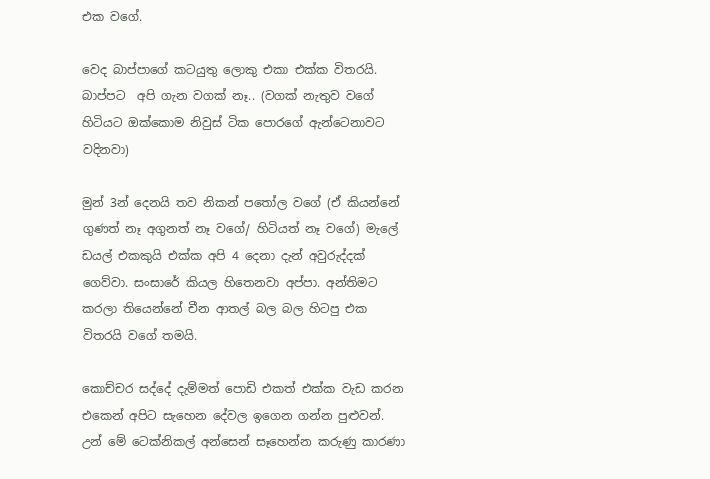එක වගේ.

වෙද බාප්පාගේ කටයුතු ලොකු එකා එක්ක විතරයි.  බාප්පට  අපි ගැන වගක් නෑ.. (වගක් නැතුව වගේ හිටියට ඔක්කොම නිවුස් ටික පොරගේ ඇන්ටෙනාවට වදිනවා)

මුන් 3න් දෙනයි තව නිකන් පතෝල වගේ (ඒ කියන්නේ ගුණත් නෑ අගුනත් නෑ වගේ/ හිටියත් නෑ වගේ) මැලේ ඩයල් එකකුයි එක්ක අපි 4 දෙනා දැන් අවුරුද්දක් ගෙව්වා. සංසාරේ කියල හිතෙනවා අප්පා. අන්තිමට කරලා තියෙන්නේ චීන ආතල් බල බල හිටපු එක විතරයි වගේ තමයි.

කොච්චර සද්දේ දැම්මත් පොඩි එකත් එක්ක වැඩ කරන එකෙන් අපිට සැහෙන දේවල ඉගෙන ගන්න පුළුවන්. උන් මේ ටෙක්නිකල් අන්සෙන් සෑහෙන්න කරුණු කාරණා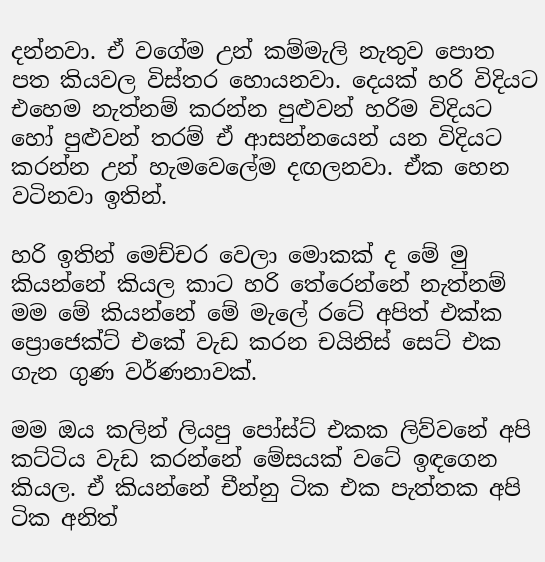දන්නවා. ඒ වගේම උන් කම්මැලි නැතුව පොත පත කියවල විස්තර හොයනවා. දෙයක් හරි විදියට එහෙම නැත්නම් කරන්න පුළුවන් හරිම විදියට හෝ පුළුවන් තරම් ඒ ආසන්නයෙන් යන විදියට කරන්න උන් හැමවෙලේම දඟලනවා. ඒක හෙන වටිනවා ඉතින්.

හරි ඉතින් මෙච්චර වෙලා මොකක් ද මේ මු කියන්නේ කියල කාට හරි තේරෙන්නේ නැත්නම් මම මේ කියන්නේ මේ මැලේ රටේ අපිත් එක්ක ප්‍රොජෙක්ට් එකේ වැඩ කරන චයිනිස් සෙට් එක ගැන ගුණ වර්ණනාවක්.

මම ඔය කලින් ලියපු පෝස්ට් එකක ලිව්වනේ අපි කට්ටිය වැඩ කරන්නේ මේසයක් වටේ ඉඳගෙන කියල. ඒ කියන්නේ චීන්නු ටික එක පැත්තක අපි ටික අනිත්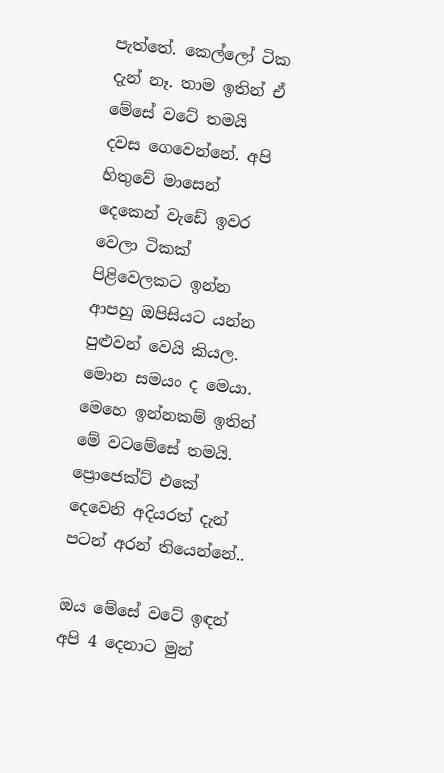පැත්තේ. කෙල්ලෝ ටික දැන් නෑ. තාම ඉතින් ඒ මේසේ වටේ තමයි දවස ගෙවෙන්නේ. අපි හිතුවේ මාසෙන් දෙකෙන් වැඩේ ඉවර වෙලා ටිකක් පිළිවෙලකට ඉන්න ආපහු ඔපිසියට යන්න පුළුවන් වෙයි කියල. මොන සමයං ද මෙයා. මෙහෙ ඉන්නකම් ඉතින් මේ වටමේසේ තමයි. ප්‍රොජෙක්ට් එකේ දෙවෙනි අදියරත් දැන් පටන් අරන් තියෙන්නේ..

ඔය මේසේ වටේ ඉඳන් අපි 4 දෙනාට මුන්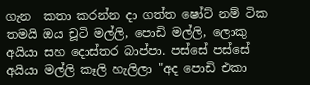ගැන  කතා කරන්න දා ගත්ත ෂෝට් නම් ටික තමයි ඔය චූටි මල්ලි, පොඩි මල්ලි, ලොකු අයියා සහ දොස්තර බාප්පා. පස්සේ පස්සේ අයියා මල්ලි කෑලි හැලිලා "අද පොඩි එකා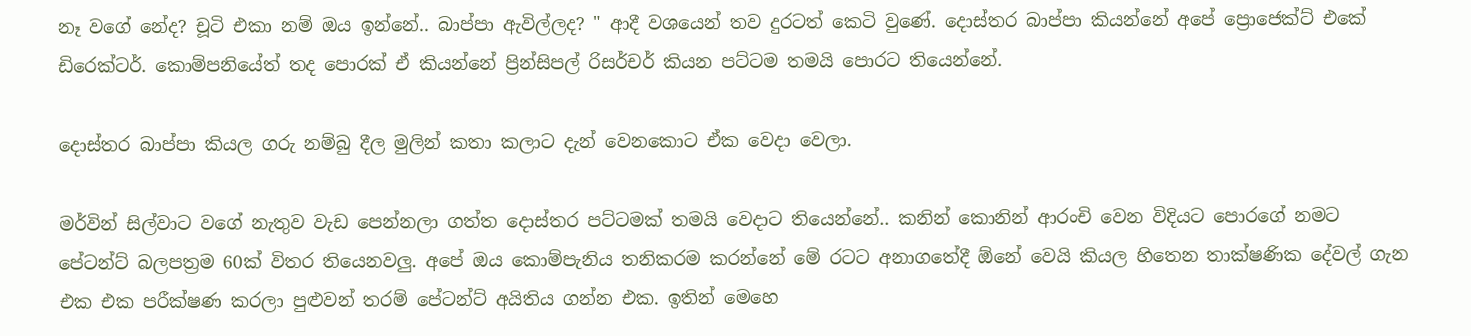නෑ වගේ නේද? චූටි එකා නම් ඔය ඉන්නේ.. බාප්පා ඇවිල්ලද? " ආදී වශයෙන් තව දුරටත් කෙටි වුණේ. දොස්තර බාප්පා කියන්නේ අපේ ප්‍රොජෙක්ට් එකේ ඩිරෙක්ටර්. කොම්පනියේත් තද පොරක් ඒ කියන්නේ ප්‍රින්සිපල් රිසර්චර් කියන පට්ටම තමයි පොරට තියෙන්නේ.

දොස්තර බාප්පා කියල ගරු නම්බු දීල මුලින් කතා කලාට දැන් වෙනකොට ඒක වෙදා වෙලා.

මර්වින් සිල්වාට වගේ නැතුව වැඩ පෙන්නලා ගත්ත දොස්තර පට්ටමක් තමයි වෙදාට තියෙන්නේ.. කනින් කොනින් ආරංචි වෙන විදියට පොරගේ නමට පේටන්ට් බලපත්‍රම 60ක් විතර තියෙනවලු. අපේ ඔය කොම්පැනිය තනිකරම කරන්නේ මේ රටට අනාගතේදී ඕනේ වෙයි කියල හිතෙන තාක්ෂණික දේවල් ගැන එක එක පරීක්ෂණ කරලා පුළුවන් තරම් පේටන්ට් අයිතිය ගන්න එක. ඉතින් මෙහෙ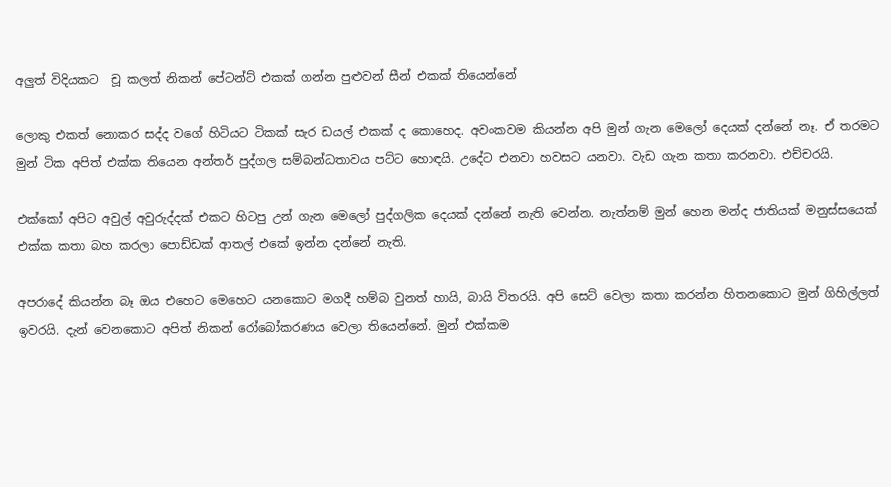අලුත් විදියකට  චූ කලත් නිකන් පේටන්ට් එකක් ගන්න පුළුවන් සීන් එකක් තියෙන්නේ

ලොකු එකත් නොකර සද්ද වගේ හිටියට ටිකක් සැර ඩයල් එකක් ද කොහෙද. අවංකවම කියන්න අපි මුන් ගැන මෙලෝ දෙයක් දන්නේ නෑ. ඒ තරමට මුන් ටික අපිත් එක්ක තියෙන අන්තර් පුද්ගල සම්බන්ධතාවය පට්ට හොඳයි. උදේට එනවා හවසට යනවා. වැඩ ගැන කතා කරනවා. එච්චරයි.

එක්කෝ අපිට අවුල් අවුරුද්දක් එකට හිටපු උන් ගැන මෙලෝ පුද්ගලික දෙයක් දන්නේ නැති වෙන්න. නැත්නම් මුන් හෙන මන්ද ජාතියක් මනුස්සයෙක් එක්ක කතා බහ කරලා පොඩ්ඩක් ආතල් එකේ ඉන්න දන්නේ නැති.

අපරාදේ කියන්න බෑ ඔය එහෙට මෙහෙට යනකොට මගදී හම්බ වුනත් හායි, බායි විතරයි. අපි සෙට් වෙලා කතා කරන්න හිතනකොට මුන් ගිහිල්ලත් ඉවරයි. දැන් වෙනකොට අපිත් නිකන් රෝබෝකරණය වෙලා තියෙන්නේ. මුන් එක්කම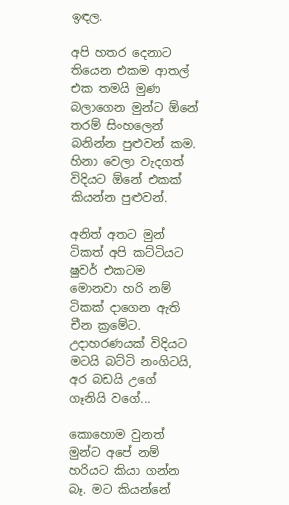ඉඳල.

අපි හතර දෙනාට තියෙන එකම ආතල් එක තමයි මුණ බලාගෙන මුන්ට ඕනේ තරම් සිංහලෙන් බනින්න පුළුවන් කම. හිනා වෙලා වැදගත් විදියට ඕනේ එකක් කියන්න පුළුවන්.

අනිත් අතට මුන් ටිකත් අපි කට්ටියට ෂුවර් එකටම මොනවා හරි නම් ටිකක් දාගෙන ඇති චීන ක්‍රමේට. උදාහරණයක් විදියට මටයි බට්ටි නංගිටයි, අර බඩයි උගේ ගෑනියි වගේ...

කොහොම වුනත් මුන්ට අපේ නම් හරියට කියා ගන්න බෑ. මට කියන්නේ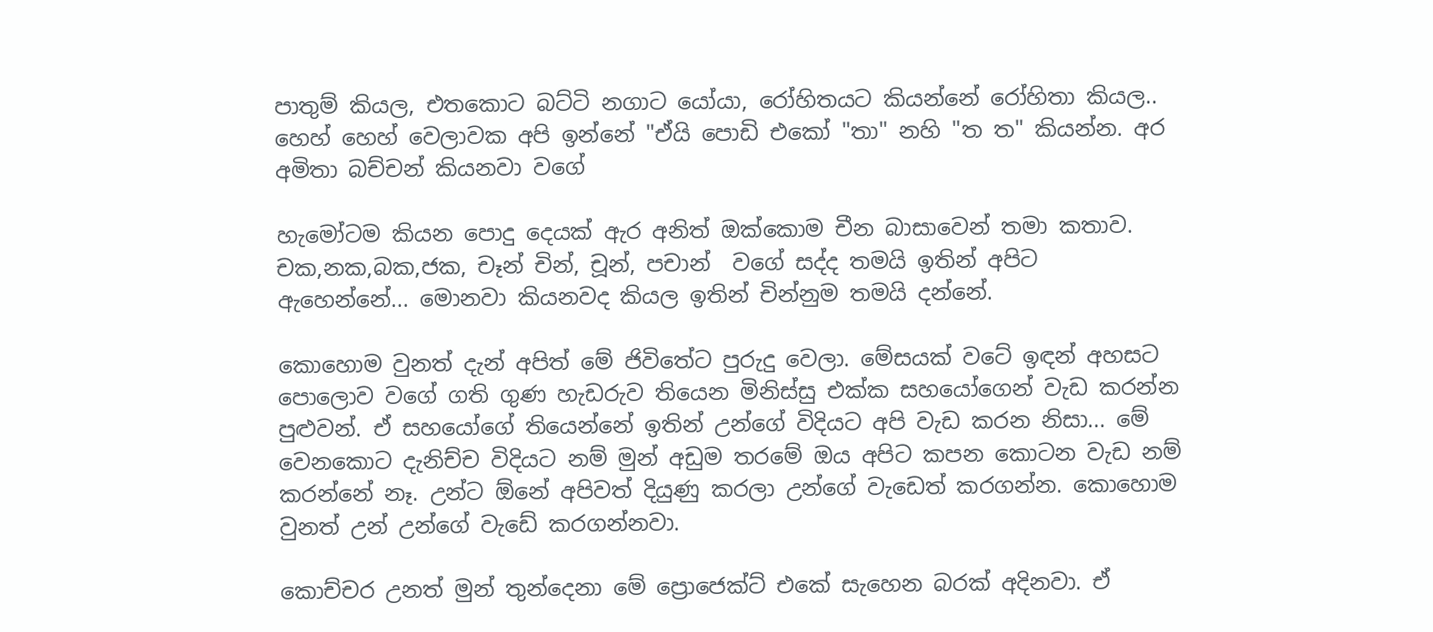පාතුම් කියල, එතකොට බට්ටි නගාට යෝයා, රෝහිතයට කියන්නේ රෝහිතා කියල.. හෙහ් හෙහ් වෙලාවක අපි ඉන්නේ "ඒයි පොඩි එකෝ "තා" නහි "ත ත" කියන්න. අර අමිතා බච්චන් කියනවා වගේ

හැමෝටම කියන පොදු දෙයක් ඇර අනිත් ඔක්කොම චීන බාසාවෙන් තමා කතාව. චක,නක,බක,ජක, චෑන් චින්, චූන්, පචාන්  වගේ සද්ද තමයි ඉතින් අපිට ඇහෙන්නේ... මොනවා කියනවද කියල ඉතින් චින්නුම තමයි දන්නේ.

කොහොම වුනත් දැන් අපිත් මේ ජිවිතේට පුරුදු වෙලා. මේසයක් වටේ ඉඳන් අහසට පොලොව වගේ ගති ගුණ හැඩරුව තියෙන මිනිස්සු එක්ක සහයෝගෙන් වැඩ කරන්න පුළුවන්. ඒ සහයෝගේ තියෙන්නේ ඉතින් උන්ගේ විදියට අපි වැඩ කරන නිසා... මේ වෙනකොට දැනිච්ච විදියට නම් මුන් අඩුම තරමේ ඔය අපිට කපන කොටන වැඩ නම් කරන්නේ නෑ. උන්ට ඕනේ අපිවත් දියුණු කරලා උන්ගේ වැඩෙත් කරගන්න. කොහොම වුනත් උන් උන්ගේ වැඩේ කරගන්නවා.

කොච්චර උනත් මුන් තුන්දෙනා මේ ප්‍රොජෙක්ට් එකේ සැහෙන බරක් අදිනවා. ඒ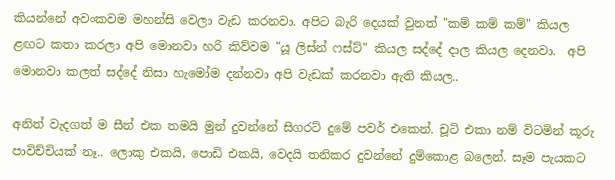කියන්නේ අවංකවම මහන්සි වෙලා වැඩ කරනවා. අපිට බැරි දෙයක් වුනත් "කම් කම් කම්" කියල ළඟට කතා කරලා අපි මොනවා හරි කිව්වම "යූ ලිස්න් ෆස්ට්" කියල සද්දේ දාල කියල දෙනවා.  අපි මොනවා කලත් සද්දේ නිසා හැමෝම දන්නවා අපි වැඩක් කරනවා ඇති කියල..

අනිත් වැදගත් ම සීන් එක තමයි මුන් දුවන්නේ සිගරට් දුමේ පවර් එකෙන්. චූටි එකා නම් විටමින් කූරු පාවිච්චියක් නෑ.. ලොකු එකයි, පොඩි එකයි, වෙදයි තනිකර දුවන්නේ දුම්කොළ බලෙන්. සෑම පැයකට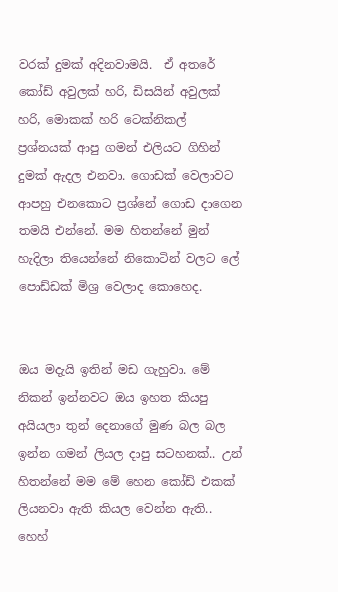වරක් දුමක් අදිනවාමයි.  ඒ අතරේ කෝඩ් අවුලක් හරි, ඩිසයින් අවුලක් හරි, මොකක් හරි ටෙක්නිකල්  ප්‍රශ්නයක් ආපු ගමන් එලියට ගිහින් දුමක් ඇදල එනවා. ගොඩක් වෙලාවට ආපහු එනකොට ප්‍රශ්නේ ගොඩ දාගෙන තමයි එන්නේ. මම හිතන්නේ මුන් හැදිලා තියෙන්නේ නිකොටින් වලට ලේ පොඩ්ඩක් මිශ්‍ර වෙලාද කොහෙද.


ඔය මදැයි ඉතින් මඩ ගැහුවා. මේ නිකන් ඉන්නවට ඔය ඉහත කියපු අයියලා තුන් දෙනාගේ මුණ බල බල ඉන්න ගමන් ලියල දාපු සටහනක්.. උන් හිතන්නේ මම මේ හෙන කෝඩ් එකක් ලියනවා ඇති කියල වෙන්න ඇති.. හෙහ්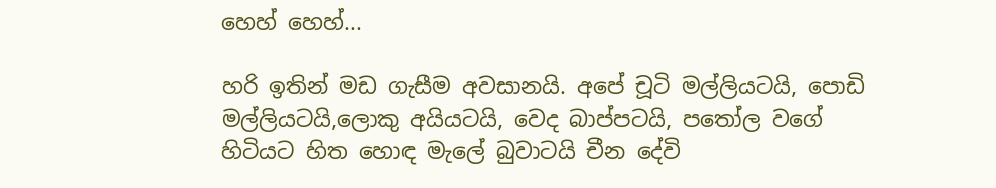හෙහ් හෙහ්...

හරි ඉතින් මඩ ගැසීම අවසානයි. අපේ චූටි මල්ලියටයි, පොඩි මල්ලියටයි,ලොකු අයියටයි, වෙද බාප්පටයි, පතෝල වගේ හිටියට හිත හොඳ මැලේ බුවාටයි චීන දේවි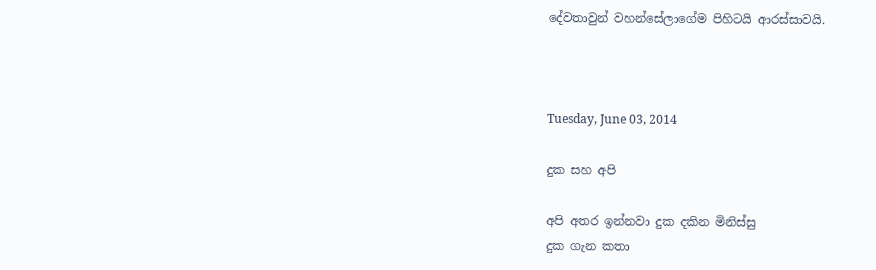දේවතාවුන් වහන්සේලාගේම පිහිටයි ආරස්සාවයි.



Tuesday, June 03, 2014

දුක සහ අපි

අපි අතර ඉන්නවා දුක දකින මිනිස්සු
දුක ගැන කතා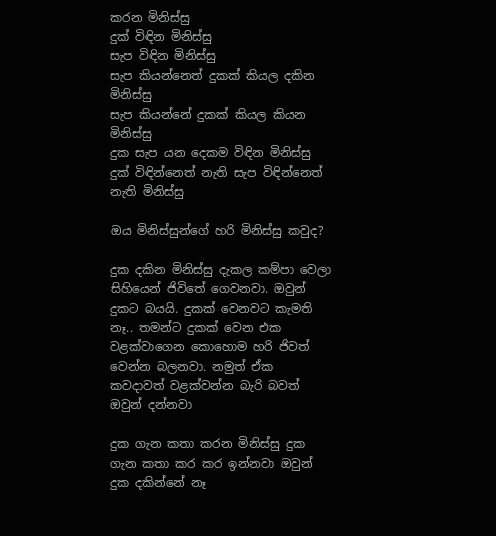කරන මිනිස්සු
දුක් විඳින මිනිස්සු
සැප විඳින මිනිස්සු
සැප කියන්නෙත් දුකක් කියල දකින මිනිස්සු
සැප කියන්නේ දුකක් කියල කියන මිනිස්සු
දුක සැප යන දෙකම විඳින මිනිස්සු
දුක් විඳින්නෙත් නැති සැප විඳින්නෙත් නැති මිනිස්සු

ඔය මිනිස්සුන්ගේ හරි මිනිස්සු කවුද?

දුක දකින මිනිස්සු දැකල කම්පා වෙලා සිහියෙන් ජිවිතේ ගෙවනවා. ඔවුන් දුකට බයයි. දුකක් වෙනවට කැමති නෑ.. තමන්ට දුකක් වෙන එක වළක්වාගෙන කොහොම හරි ජිවත් වෙන්න බලනවා. නමුත් ඒක කවදාවත් වළක්වන්න බැරි බවත් ඔවුන් දන්නවා

දුක ගැන කතා කරන මිනිස්සු දුක ගැන කතා කර කර ඉන්නවා ඔවුන් දුක දකින්නේ නෑ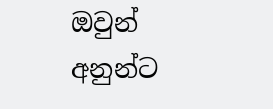ඔවුන් අනුන්ට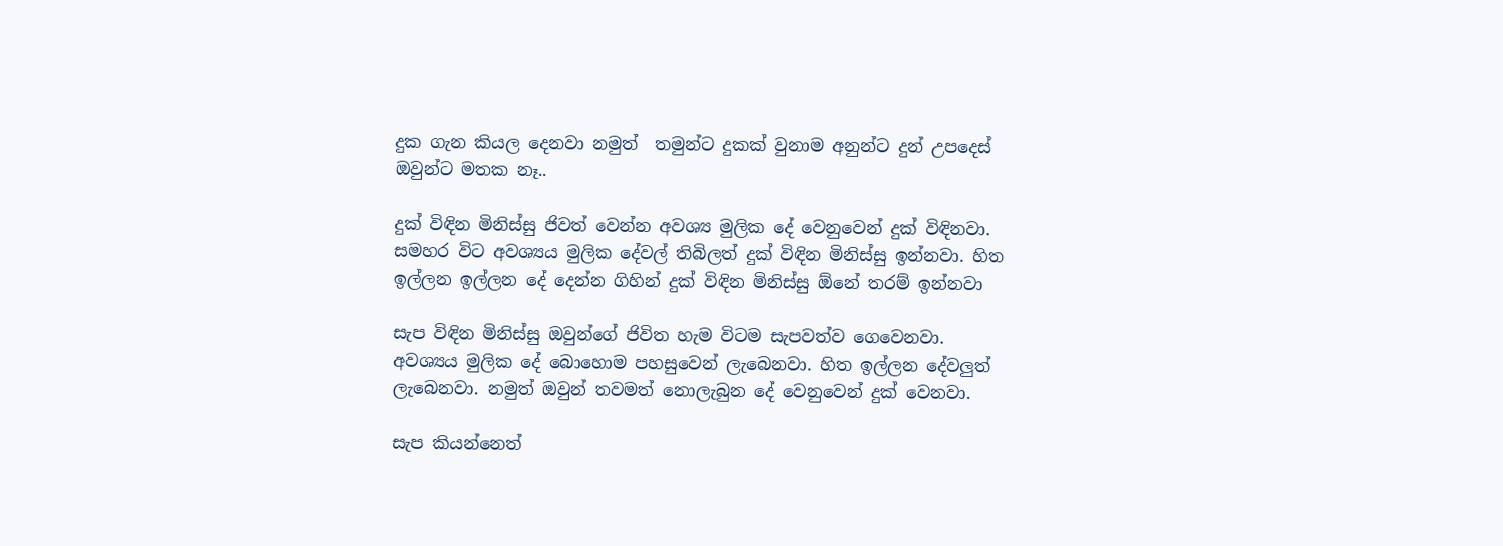දුක ගැන කියල දෙනවා නමුත්  තමුන්ට දුකක් වුනාම අනුන්ට දුන් උපදෙස් ඔවුන්ට මතක නෑ..

දුක් විඳින මිනිස්සු ජිවත් වෙන්න අවශ්‍ය මුලික දේ වෙනුවෙන් දුක් විඳිනවා. සමහර විට අවශ්‍යය මුලික දේවල් තිබිලත් දුක් විඳින මිනිස්සු ඉන්නවා. හිත ඉල්ලන ඉල්ලන දේ දෙන්න ගිහින් දුක් විඳින මිනිස්සු ඕනේ තරම් ඉන්නවා

සැප විඳින මිනිස්සු ඔවුන්ගේ ජිවිත හැම විටම සැපවත්ව ගෙවෙනවා. අවශ්‍යය මුලික දේ බොහොම පහසුවෙන් ලැබෙනවා. හිත ඉල්ලන දේවලුත් ලැබෙනවා. නමුත් ඔවුන් තවමත් නොලැබුන දේ වෙනුවෙන් දුක් වෙනවා.

සැප කියන්නෙත්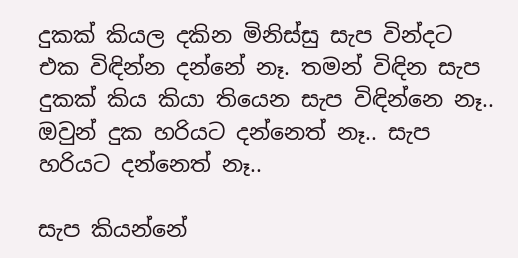දුකක් කියල දකින මිනිස්සු සැප වින්දට එක විඳින්න දන්නේ නෑ. තමන් විඳින සැප දුකක් කිය කියා තියෙන සැප විඳින්නෙ නෑ.. ඔවුන් දුක හරියට දන්නෙත් නෑ.. සැප හරියට දන්නෙත් නෑ..

සැප කියන්නේ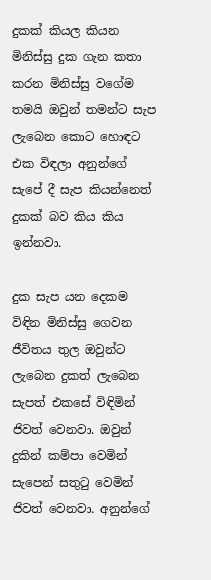දුකක් කියල කියන මිනිස්සු දුක ගැන කතා කරන මිනිස්සු වගේම තමයි ඔවුන් තමන්ට සැප ලැබෙන කොට හොඳට එක විඳලා අනුන්ගේ සැපේ දී සැප කියන්නෙත් දුකක් බව කිය කිය ඉන්නවා.

දුක සැප යන දෙකම විඳින මිනිස්සු ගෙවන ජීවිතය තුල ඔවුන්ට ලැබෙන දුකත් ලැබෙන සැපත් එකසේ විඳිමින් ජිවත් වෙනවා. ඔවුන් දුකින් කම්පා වෙමින් සැපෙන් සතුටු වෙමින් ජිවත් වෙනවා. අනුන්ගේ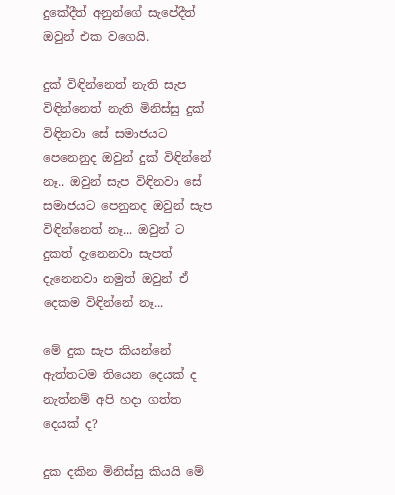දුකේදීත් අනුන්ගේ සැපේදීත් ඔවුන් එක වගෙයි.

දුක් විඳින්නෙත් නැති සැප විඳින්නෙත් නැති මිනිස්සු දුක් විඳිනවා සේ සමාජයට පෙනෙනුද ඔවුන් දුක් විඳින්නේ නෑ.. ඔවුන් සැප විඳිනවා සේ සමාජයට පෙනුනද ඔවුන් සැප විඳින්නෙත් නෑ... ඔවුන් ට දුකත් දැනෙනවා සැපත් දැනෙනවා නමුත් ඔවුන් ඒ දෙකම විඳින්නේ නෑ...

මේ දුක සැප කියන්නේ ඇත්තටම තියෙන දෙයක් ද නැත්නම් අපි හදා ගත්ත දෙයක් ද?

දුක දකින මිනිස්සු කියයි මේ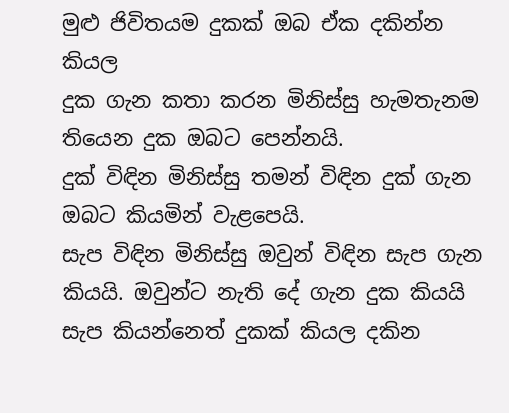මුළු ජිවිතයම දුකක් ඔබ ඒක දකින්න කියල
දුක ගැන කතා කරන මිනිස්සු හැමතැනම තියෙන දුක ඔබට පෙන්නයි.
දුක් විඳින මිනිස්සු තමන් විඳින දුක් ගැන ඔබට කියමින් වැළපෙයි.
සැප විඳින මිනිස්සු ඔවුන් විඳින සැප ගැන කියයි. ඔවුන්ට නැති දේ ගැන දුක කියයි
සැප කියන්නෙත් දුකක් කියල දකින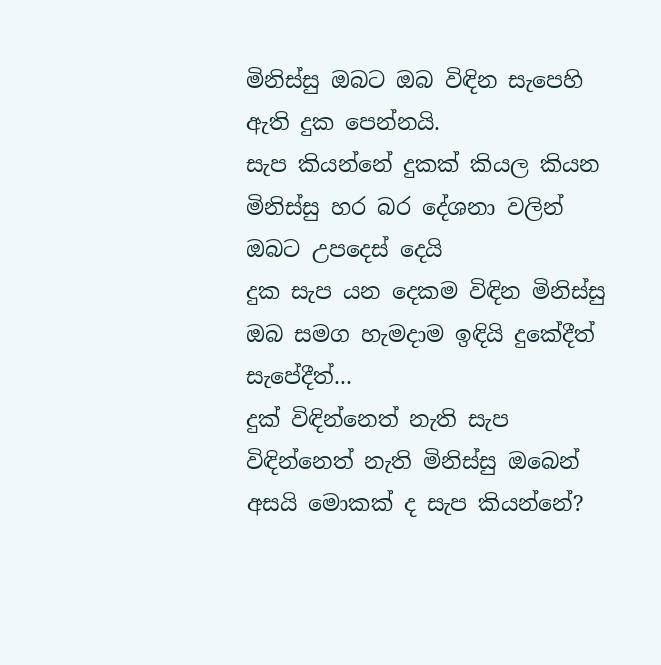මිනිස්සු ඔබට ඔබ විඳින සැපෙහි ඇති දුක පෙන්නයි.
සැප කියන්නේ දුකක් කියල කියන මිනිස්සු හර බර දේශනා වලින් ඔබට උපදෙස් දෙයි
දුක සැප යන දෙකම විඳින මිනිස්සු ඔබ සමග හැමදාම ඉඳියි දුකේදීත් සැපේදීත්...
දුක් විඳින්නෙත් නැති සැප විඳින්නෙත් නැති මිනිස්සු ඔබෙන් අසයි මොකක් ද සැප කියන්නේ?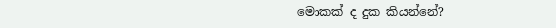මොකක් ද දුක කියන්නේ?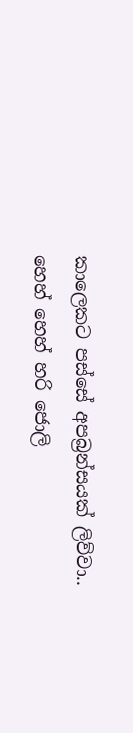කාලෙකට පස්සේ අපබ්‍රන්සයක් ලිව්වා.. හෙහ් හෙහ් හරි ජොලි